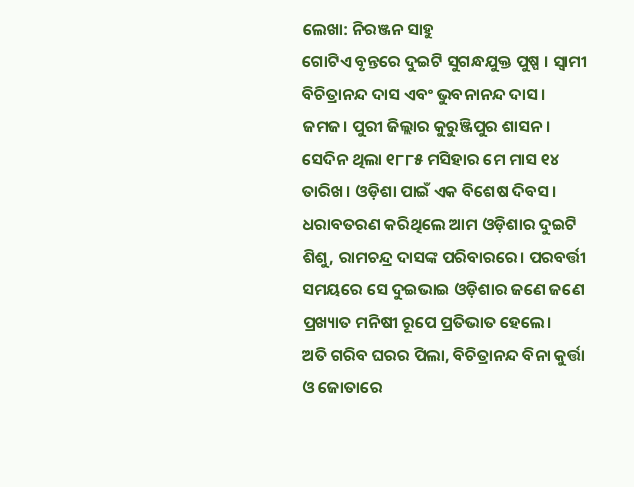ଲେଖା: ନିରଞ୍ଜନ ସାହୁ
ଗୋଟିଏ ବୃନ୍ତରେ ଦୁଇଟି ସୁଗନ୍ଧଯୁକ୍ତ ପୁଷ୍ପ । ସ୍ଵାମୀ ବିଚିତ୍ରାନନ୍ଦ ଦାସ ଏବଂ ଭୁବନାନନ୍ଦ ଦାସ। ଜମଜ। ପୁରୀ ଜିଲ୍ଲାର କୁରୁଞ୍ଜିପୁର ଶାସନ। ସେଦିନ ଥିଲା ୧୮୮୫ ମସିହାର ମେ ମାସ ୧୪ ତାରିଖ। ଓଡ଼ିଶା ପାଇଁ ଏକ ବିଶେଷ ଦିବସ। ଧରାବତରଣ କରିଥିଲେ ଆମ ଓଡ଼ିଶାର ଦୁଇଟି ଶିଶୁ, ରାମଚନ୍ଦ୍ର ଦାସଙ୍କ ପରିବାରରେ। ପରବର୍ତ୍ତୀ ସମୟରେ ସେ ଦୁଇଭାଇ ଓଡ଼ିଶାର ଜଣେ ଜଣେ ପ୍ରଖ୍ୟାତ ମନିଷୀ ରୂପେ ପ୍ରତିଭାତ ହେଲେ।
ଅତି ଗରିବ ଘରର ପିଲା, ବିଚିତ୍ରାନନ୍ଦ ବିନା କୁର୍ତ୍ତା ଓ ଜୋତାରେ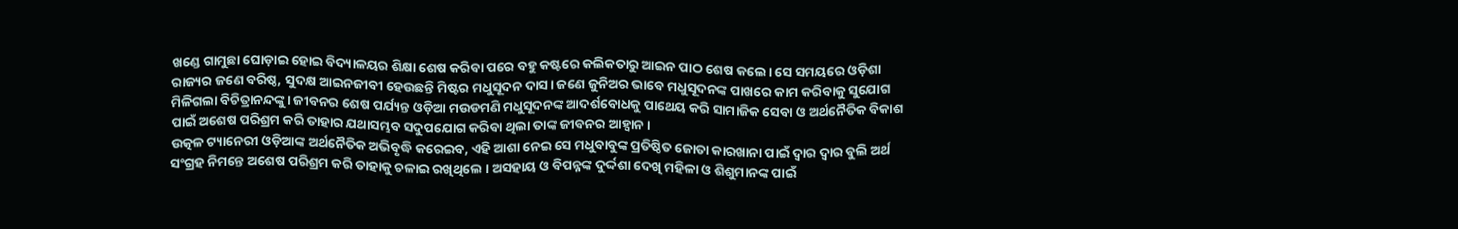ଖଣ୍ଡେ ଗାମୁଛା ଘୋଡ଼ାଇ ହୋଇ ବିଦ୍ୟାଳୟର ଶିକ୍ଷା ଶେଷ କରିବା ପରେ ବହୁ କଷ୍ଟରେ କଲିକତାରୁ ଆଇନ ପାଠ ଶେଷ କଲେ। ସେ ସମୟରେ ଓଡ଼ିଶା ରାଜ୍ୟର ଜଣେ ବରିଷ୍ଠ, ସୁଦକ୍ଷ ଆଇନଜୀବୀ ହେଉଛନ୍ତି ମିଷ୍ଟର ମଧୁସୂଦନ ଦାସ। ଜଣେ ଜୁନିଅର ଭାବେ ମଧୁସୂଦନଙ୍କ ପାଖରେ କାମ କରିବାକୁ ସୁଯୋଗ ମିଳିଗଲା ବିଚିତ୍ରାନନ୍ଦଙ୍କୁ। ଜୀବନର ଶେଷ ପର୍ଯ୍ୟନ୍ତ ଓଡ଼ିଆ ମଉଡମଣି ମଧୁସୂଦନଙ୍କ ଆଦର୍ଶବୋଧକୁ ପାଥେୟ କରି ସାମାଜିକ ସେବା ଓ ଅର୍ଥନୈତିକ ବିକାଶ ପାଇଁ ଅଶେଷ ପରିଶ୍ରମ କରି ତାହାର ଯଥାସମ୍ଭବ ସଦୁପଯୋଗ କରିବା ଥିଲା ତାଙ୍କ ଜୀବନର ଆହ୍ବାନ।
ଉତ୍କଳ ଟ୍ୟାନେରୀ ଓଡ଼ିଆଙ୍କ ଅର୍ଥନୈତିକ ଅଭିବୃଦ୍ଧି କରେଇବ, ଏହି ଆଶା ନେଇ ସେ ମଧୁବାବୁଙ୍କ ପ୍ରତିଷ୍ଠିତ ଜୋତା କାରଖାନା ପାଇଁ ଦ୍ଵାର ଦ୍ୱାର ବୁଲି ଅର୍ଥ ସଂଗ୍ରହ ନିମନ୍ତେ ଅଶେଷ ପରିଶ୍ରମ କରି ତାହାକୁ ଚଳାଇ ରଖିଥିଲେ । ଅସହାୟ ଓ ବିପନ୍ନଙ୍କ ଦୁର୍ଦ୍ଦଶା ଦେଖି ମହିଳା ଓ ଶିଶୁମାନଙ୍କ ପାଇଁ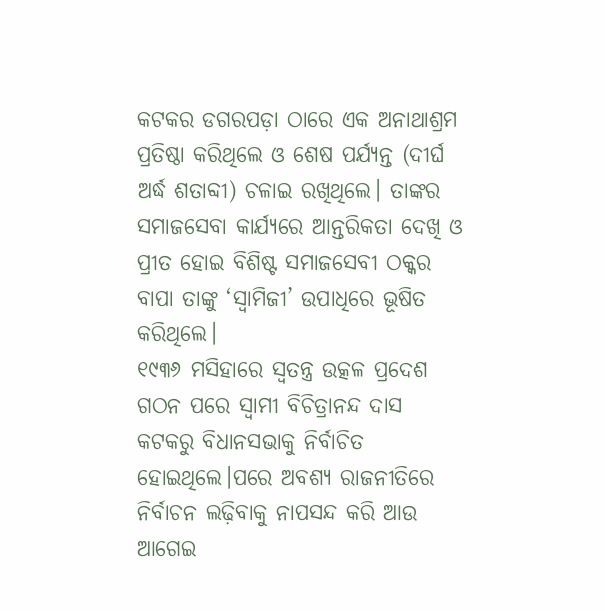କଟକର ଡଗରପଡ଼ା ଠାରେ ଏକ ଅନାଥାଶ୍ରମ ପ୍ରତିଷ୍ଠା କରିଥିଲେ ଓ ଶେଷ ପର୍ଯ୍ୟନ୍ତ (ଦୀର୍ଘ ଅର୍ଦ୍ଧ ଶତାବ୍ଦୀ) ଚଳାଇ ରଖିଥିଲେ। ତାଙ୍କର ସମାଜସେବା କାର୍ଯ୍ୟରେ ଆନ୍ତରିକତା ଦେଖି ଓ ପ୍ରୀତ ହୋଇ ବିଶିଷ୍ଟ ସମାଜସେବୀ ଠକ୍କର ବାପା ତାଙ୍କୁ ‘ସ୍ଵାମିଜୀ’ ଉପାଧିରେ ଭୂଷିତ କରିଥିଲେ।
୧୯୩୬ ମସିହାରେ ସ୍ଵତନ୍ତ୍ର ଉତ୍କଳ ପ୍ରଦେଶ ଗଠନ ପରେ ସ୍ବାମୀ ବିଚିତ୍ରାନନ୍ଦ ଦାସ କଟକରୁ ବିଧାନସଭାକୁ ନିର୍ବାଚିତ ହୋଇଥିଲେ।ପରେ ଅବଶ୍ୟ ରାଜନୀତିରେ ନିର୍ବାଚନ ଲଢ଼ିବାକୁ ନାପସନ୍ଦ କରି ଆଉ ଆଗେଇ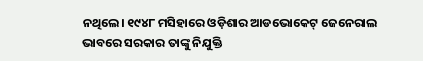ନଥିଲେ। ୧୯୪୮ ମସିହାରେ ଓଡ଼ିଶାର ଆଡଭୋକେଟ୍ ଜେନେରାଲ ଭାବରେ ସରକାର ତାଙ୍କୁ ନିଯୁକ୍ତି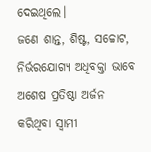ଦେଇଥିଲେ।
ଜଣେ ଶାନ୍ତ, ଶିଷ୍ଟ, ସଚ୍ଚୋଟ, ନିର୍ଭରଯୋଗ୍ୟ ଅଧିବକ୍ତା ଭାବେ ଅଶେଷ ପ୍ରତିଷ୍ଠା ଅର୍ଜନ କରିଥିବା ସ୍ଵାମୀ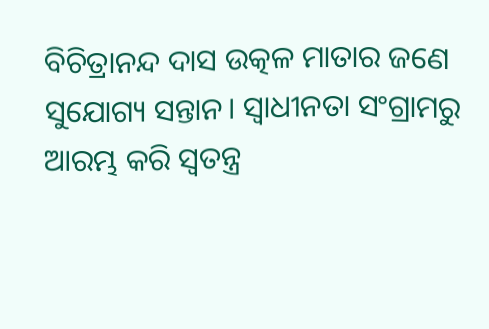ବିଚିତ୍ରାନନ୍ଦ ଦାସ ଉତ୍କଳ ମାତାର ଜଣେ ସୁଯୋଗ୍ୟ ସନ୍ତାନ। ସ୍ଵାଧୀନତା ସଂଗ୍ରାମରୁ ଆରମ୍ଭ କରି ସ୍ଵତନ୍ତ୍ର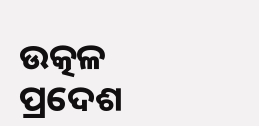ଉତ୍କଳ ପ୍ରଦେଶ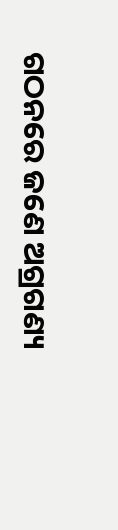ଗଠନରେ ଜଣେ ଅଗ୍ରଗଣ୍ୟ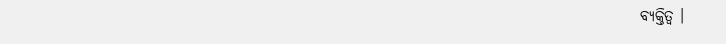ବ୍ୟକ୍ତିତ୍ଵ ।